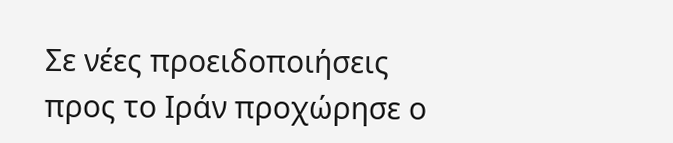Σε νέες προειδοποιήσεις προς το Ιράν προχώρησε ο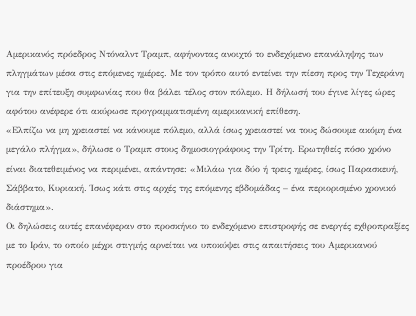Αμερικανός πρόεδρος Ντόναλντ Τραμπ, αφήνοντας ανοιχτό το ενδεχόμενο επανάληψης των πληγμάτων μέσα στις επόμενες ημέρες. Με τον τρόπο αυτό εντείνει την πίεση προς την Τεχεράνη για την επίτευξη συμφωνίας που θα βάλει τέλος στον πόλεμο. Η δήλωσή του έγινε λίγες ώρες αφότου ανέφερε ότι ακύρωσε προγραμματισμένη αμερικανική επίθεση.
«Ελπίζω να μη χρειαστεί να κάνουμε πόλεμο, αλλά ίσως χρειαστεί να τους δώσουμε ακόμη ένα μεγάλο πλήγμα», δήλωσε ο Τραμπ στους δημοσιογράφους την Τρίτη. Ερωτηθείς πόσο χρόνο είναι διατεθειμένος να περιμένει, απάντησε: «Μιλάω για δύο ή τρεις ημέρες, ίσως Παρασκευή, Σάββατο, Κυριακή. Ίσως κάτι στις αρχές της επόμενης εβδομάδας – ένα περιορισμένο χρονικό διάστημα».
Οι δηλώσεις αυτές επανέφεραν στο προσκήνιο το ενδεχόμενο επιστροφής σε ενεργές εχθροπραξίες με το Ιράν, το οποίο μέχρι στιγμής αρνείται να υποκύψει στις απαιτήσεις του Αμερικανού προέδρου για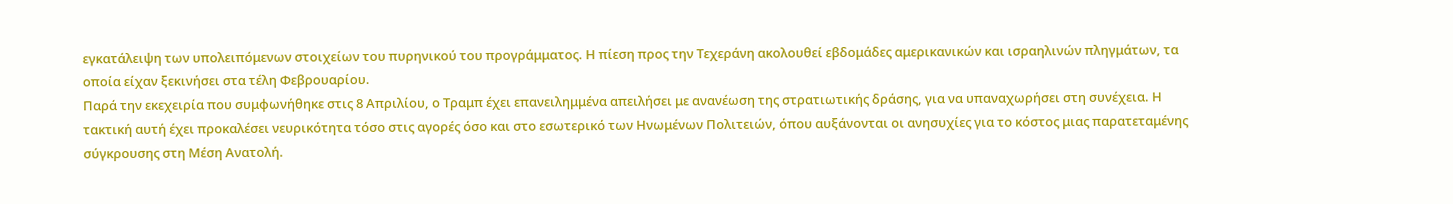εγκατάλειψη των υπολειπόμενων στοιχείων του πυρηνικού του προγράμματος. Η πίεση προς την Τεχεράνη ακολουθεί εβδομάδες αμερικανικών και ισραηλινών πληγμάτων, τα οποία είχαν ξεκινήσει στα τέλη Φεβρουαρίου.
Παρά την εκεχειρία που συμφωνήθηκε στις 8 Απριλίου, ο Τραμπ έχει επανειλημμένα απειλήσει με ανανέωση της στρατιωτικής δράσης, για να υπαναχωρήσει στη συνέχεια. Η τακτική αυτή έχει προκαλέσει νευρικότητα τόσο στις αγορές όσο και στο εσωτερικό των Ηνωμένων Πολιτειών, όπου αυξάνονται οι ανησυχίες για το κόστος μιας παρατεταμένης σύγκρουσης στη Μέση Ανατολή.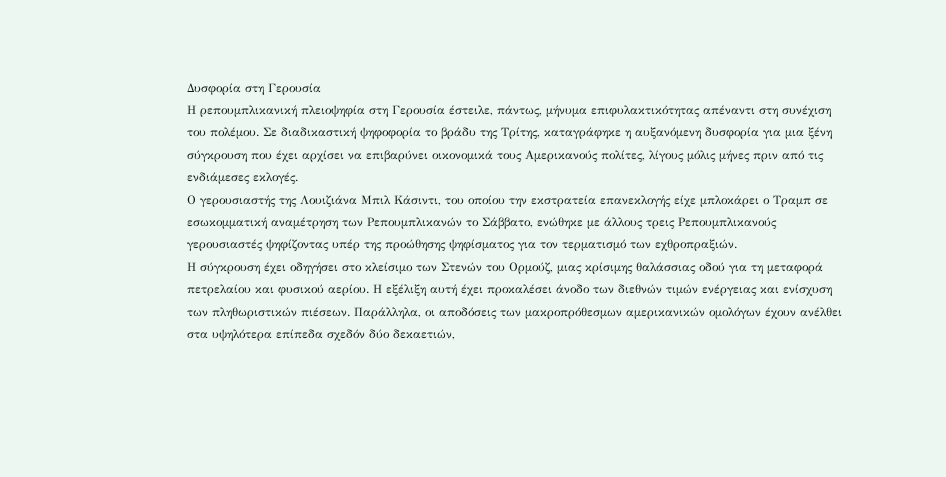Δυσφορία στη Γερουσία
Η ρεπουμπλικανική πλειοψηφία στη Γερουσία έστειλε, πάντως, μήνυμα επιφυλακτικότητας απέναντι στη συνέχιση του πολέμου. Σε διαδικαστική ψηφοφορία το βράδυ της Τρίτης, καταγράφηκε η αυξανόμενη δυσφορία για μια ξένη σύγκρουση που έχει αρχίσει να επιβαρύνει οικονομικά τους Αμερικανούς πολίτες, λίγους μόλις μήνες πριν από τις ενδιάμεσες εκλογές.
Ο γερουσιαστής της Λουιζιάνα Μπιλ Κάσιντι, του οποίου την εκστρατεία επανεκλογής είχε μπλοκάρει ο Τραμπ σε εσωκομματική αναμέτρηση των Ρεπουμπλικανών το Σάββατο, ενώθηκε με άλλους τρεις Ρεπουμπλικανούς γερουσιαστές ψηφίζοντας υπέρ της προώθησης ψηφίσματος για τον τερματισμό των εχθροπραξιών.
Η σύγκρουση έχει οδηγήσει στο κλείσιμο των Στενών του Ορμούζ, μιας κρίσιμης θαλάσσιας οδού για τη μεταφορά πετρελαίου και φυσικού αερίου. Η εξέλιξη αυτή έχει προκαλέσει άνοδο των διεθνών τιμών ενέργειας και ενίσχυση των πληθωριστικών πιέσεων. Παράλληλα, οι αποδόσεις των μακροπρόθεσμων αμερικανικών ομολόγων έχουν ανέλθει στα υψηλότερα επίπεδα σχεδόν δύο δεκαετιών,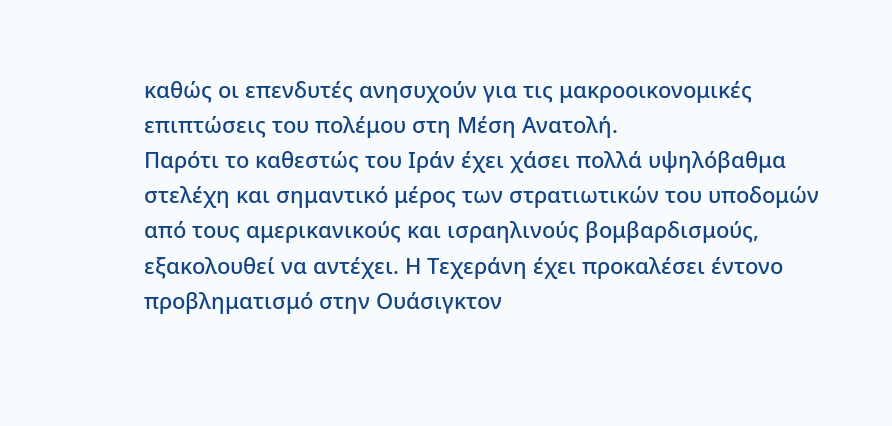καθώς οι επενδυτές ανησυχούν για τις μακροοικονομικές επιπτώσεις του πολέμου στη Μέση Ανατολή.
Παρότι το καθεστώς του Ιράν έχει χάσει πολλά υψηλόβαθμα στελέχη και σημαντικό μέρος των στρατιωτικών του υποδομών από τους αμερικανικούς και ισραηλινούς βομβαρδισμούς, εξακολουθεί να αντέχει. Η Τεχεράνη έχει προκαλέσει έντονο προβληματισμό στην Ουάσιγκτον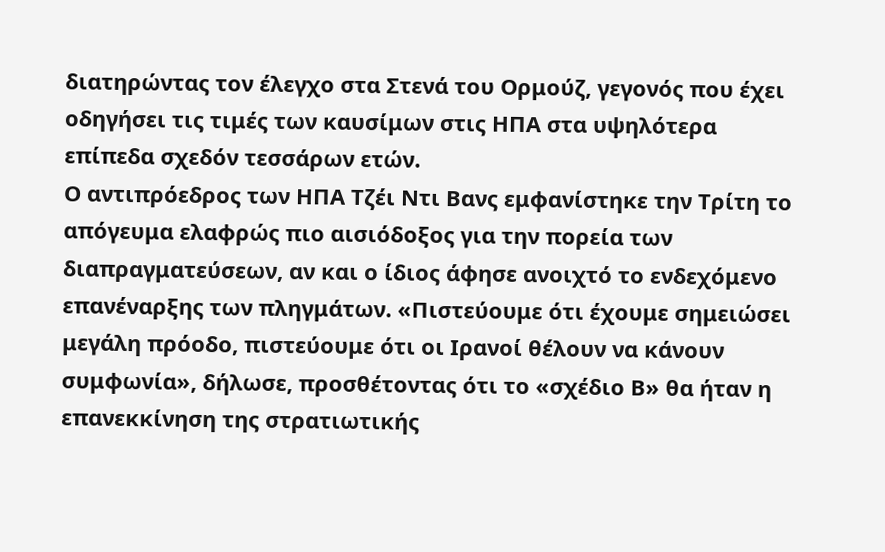διατηρώντας τον έλεγχο στα Στενά του Ορμούζ, γεγονός που έχει οδηγήσει τις τιμές των καυσίμων στις ΗΠΑ στα υψηλότερα επίπεδα σχεδόν τεσσάρων ετών.
Ο αντιπρόεδρος των ΗΠΑ Τζέι Ντι Βανς εμφανίστηκε την Τρίτη το απόγευμα ελαφρώς πιο αισιόδοξος για την πορεία των διαπραγματεύσεων, αν και ο ίδιος άφησε ανοιχτό το ενδεχόμενο επανέναρξης των πληγμάτων. «Πιστεύουμε ότι έχουμε σημειώσει μεγάλη πρόοδο, πιστεύουμε ότι οι Ιρανοί θέλουν να κάνουν συμφωνία», δήλωσε, προσθέτοντας ότι το «σχέδιο Β» θα ήταν η επανεκκίνηση της στρατιωτικής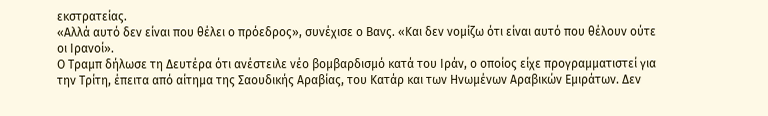εκστρατείας.
«Αλλά αυτό δεν είναι που θέλει ο πρόεδρος», συνέχισε ο Βανς. «Και δεν νομίζω ότι είναι αυτό που θέλουν ούτε οι Ιρανοί».
Ο Τραμπ δήλωσε τη Δευτέρα ότι ανέστειλε νέο βομβαρδισμό κατά του Ιράν, ο οποίος είχε προγραμματιστεί για την Τρίτη, έπειτα από αίτημα της Σαουδικής Αραβίας, του Κατάρ και των Ηνωμένων Αραβικών Εμιράτων. Δεν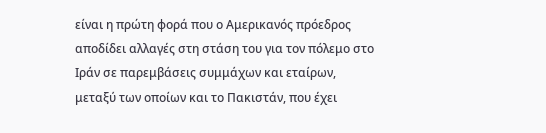είναι η πρώτη φορά που ο Αμερικανός πρόεδρος αποδίδει αλλαγές στη στάση του για τον πόλεμο στο Ιράν σε παρεμβάσεις συμμάχων και εταίρων, μεταξύ των οποίων και το Πακιστάν, που έχει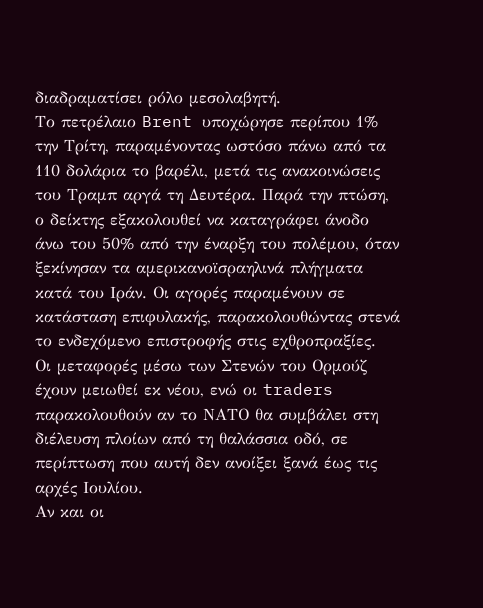διαδραματίσει ρόλο μεσολαβητή.
Το πετρέλαιο Brent υποχώρησε περίπου 1% την Τρίτη, παραμένοντας ωστόσο πάνω από τα 110 δολάρια το βαρέλι, μετά τις ανακοινώσεις του Τραμπ αργά τη Δευτέρα. Παρά την πτώση, ο δείκτης εξακολουθεί να καταγράφει άνοδο άνω του 50% από την έναρξη του πολέμου, όταν ξεκίνησαν τα αμερικανοϊσραηλινά πλήγματα κατά του Ιράν. Οι αγορές παραμένουν σε κατάσταση επιφυλακής, παρακολουθώντας στενά το ενδεχόμενο επιστροφής στις εχθροπραξίες.
Οι μεταφορές μέσω των Στενών του Ορμούζ έχουν μειωθεί εκ νέου, ενώ οι traders παρακολουθούν αν το ΝΑΤΟ θα συμβάλει στη διέλευση πλοίων από τη θαλάσσια οδό, σε περίπτωση που αυτή δεν ανοίξει ξανά έως τις αρχές Ιουλίου.
Αν και οι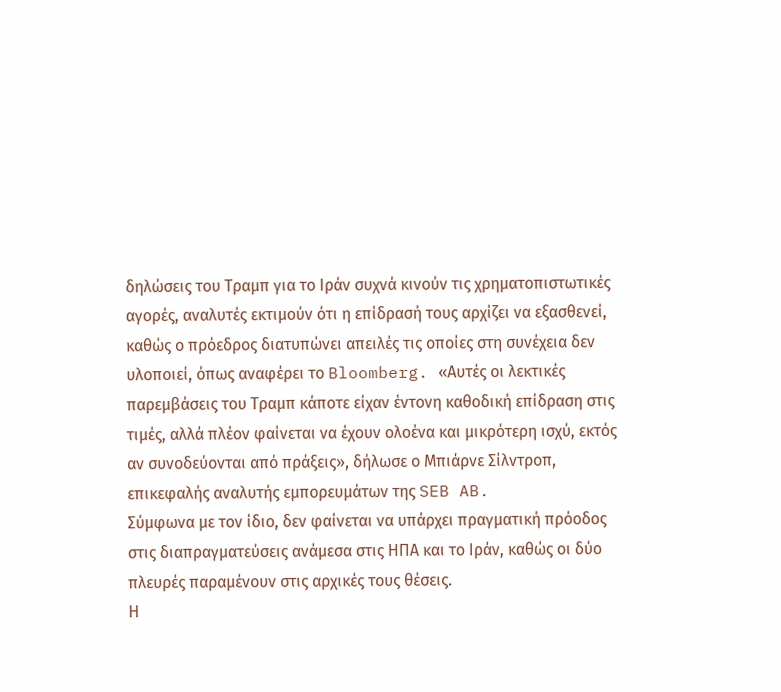δηλώσεις του Τραμπ για το Ιράν συχνά κινούν τις χρηματοπιστωτικές αγορές, αναλυτές εκτιμούν ότι η επίδρασή τους αρχίζει να εξασθενεί, καθώς ο πρόεδρος διατυπώνει απειλές τις οποίες στη συνέχεια δεν υλοποιεί, όπως αναφέρει το Bloomberg. «Αυτές οι λεκτικές παρεμβάσεις του Τραμπ κάποτε είχαν έντονη καθοδική επίδραση στις τιμές, αλλά πλέον φαίνεται να έχουν ολοένα και μικρότερη ισχύ, εκτός αν συνοδεύονται από πράξεις», δήλωσε ο Μπιάρνε Σίλντροπ, επικεφαλής αναλυτής εμπορευμάτων της SEB AB.
Σύμφωνα με τον ίδιο, δεν φαίνεται να υπάρχει πραγματική πρόοδος στις διαπραγματεύσεις ανάμεσα στις ΗΠΑ και το Ιράν, καθώς οι δύο πλευρές παραμένουν στις αρχικές τους θέσεις.
Η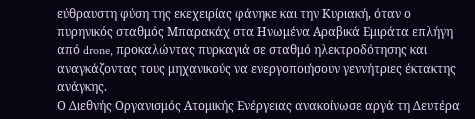εύθραυστη φύση της εκεχειρίας φάνηκε και την Κυριακή, όταν ο πυρηνικός σταθμός Μπαρακάχ στα Ηνωμένα Αραβικά Εμιράτα επλήγη από drone, προκαλώντας πυρκαγιά σε σταθμό ηλεκτροδότησης και αναγκάζοντας τους μηχανικούς να ενεργοποιήσουν γεννήτριες έκτακτης ανάγκης.
Ο Διεθνής Οργανισμός Ατομικής Ενέργειας ανακοίνωσε αργά τη Δευτέρα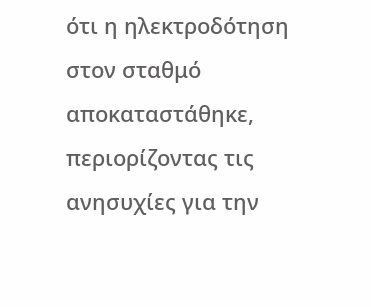ότι η ηλεκτροδότηση στον σταθμό αποκαταστάθηκε, περιορίζοντας τις ανησυχίες για την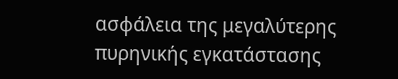ασφάλεια της μεγαλύτερης πυρηνικής εγκατάστασης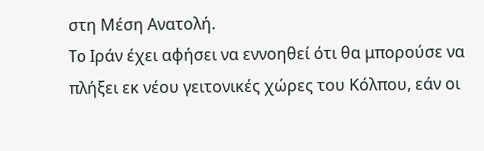στη Μέση Ανατολή.
To Ιράν έχει αφήσει να εννοηθεί ότι θα μπορούσε να πλήξει εκ νέου γειτονικές χώρες του Κόλπου, εάν οι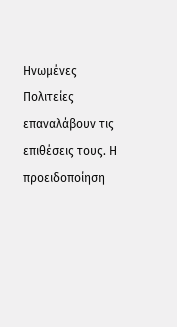Ηνωμένες Πολιτείες επαναλάβουν τις επιθέσεις τους. Η προειδοποίηση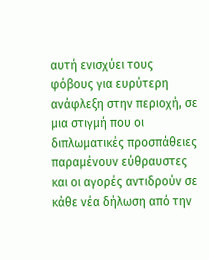αυτή ενισχύει τους φόβους για ευρύτερη ανάφλεξη στην περιοχή, σε μια στιγμή που οι διπλωματικές προσπάθειες παραμένουν εύθραυστες και οι αγορές αντιδρούν σε κάθε νέα δήλωση από την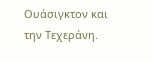Ουάσιγκτον και την Τεχεράνη.